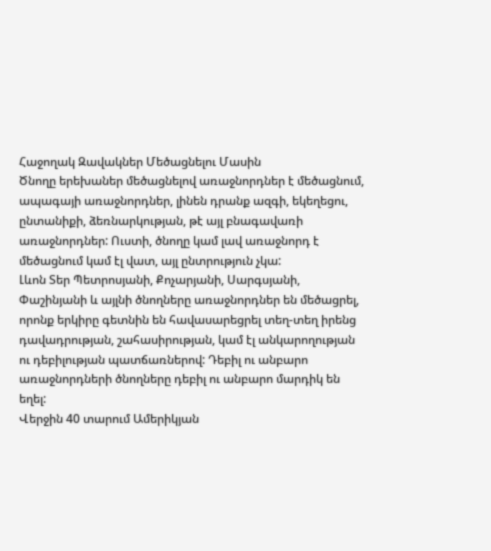Հաջողակ Զավակներ Մեծացնելու Մասին
Ծնողը երեխաներ մեծացնելով առաջնորդներ է մեծացնում, ապագայի առաջնորդներ, լինեն դրանք ազգի, եկեղեցու, ընտանիքի, ձեռնարկության, թէ այլ բնագավառի առաջնորդներ: Ուստի, ծնողը կամ լավ առաջնորդ է մեծացնում կամ էլ վատ, այլ ընտրություն չկա:
Լևոն Տեր Պետրոսյանի, Քոչարյանի, Սարգսյանի, Փաշինյանի և այլնի ծնողները առաջնորդներ են մեծացրել, որոնք երկիրը գետնին են հավասարեցրել տեղ-տեղ իրենց դավադրության, շահասիրության, կամ էլ անկարողության ու դեբիլության պատճառներով: Դեբիլ ու անբարո առաջնորդների ծնողները դեբիլ ու անբարո մարդիկ են եղել:
Վերջին 40 տարում Ամերիկյան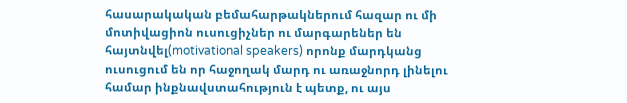հասարակական բեմահարթակներում հազար ու մի մոտիվացիոն ուսուցիչներ ու մարգարեներ են հայտնվել(motivational speakers) որոնք մարդկանց ուսուցում են որ հաջողակ մարդ ու առաջնորդ լինելու համար ինքնավստահություն է պետք, ու այս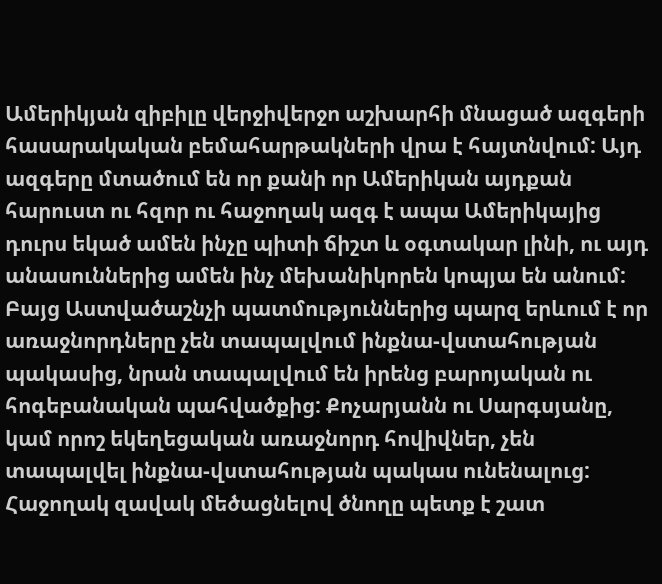Ամերիկյան զիբիլը վերջիվերջո աշխարհի մնացած ազգերի հասարակական բեմահարթակների վրա է հայտնվում: Այդ ազգերը մտածում են որ քանի որ Ամերիկան այդքան հարուստ ու հզոր ու հաջողակ ազգ է ապա Ամերիկայից դուրս եկած ամեն ինչը պիտի ճիշտ և օգտակար լինի, ու այդ անասուններից ամեն ինչ մեխանիկորեն կոպյա են անում:
Բայց Աստվածաշնչի պատմություններից պարզ երևում է որ առաջնորդները չեն տապալվում ինքնա-վստահության պակասից, նրան տապալվում են իրենց բարոյական ու հոգեբանական պահվածքից: Քոչարյանն ու Սարգսյանը, կամ որոշ եկեղեցական առաջնորդ հովիվներ, չեն տապալվել ինքնա-վստահության պակաս ունենալուց:
Հաջողակ զավակ մեծացնելով ծնողը պետք է շատ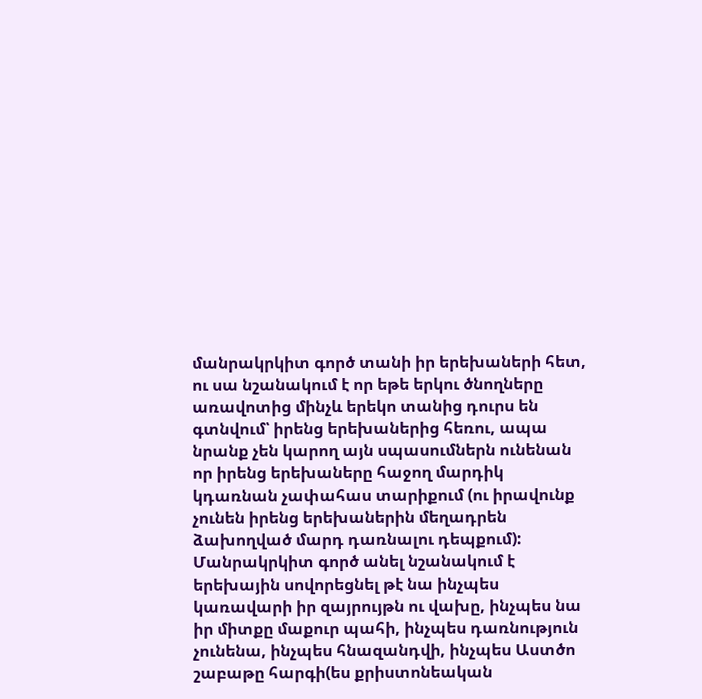մանրակրկիտ գործ տանի իր երեխաների հետ, ու սա նշանակում է որ եթե երկու ծնողները առավոտից մինչև երեկո տանից դուրս են գտնվում՝ իրենց երեխաներից հեռու, ապա նրանք չեն կարող այն սպասումներն ունենան որ իրենց երեխաները հաջող մարդիկ կդառնան չափահաս տարիքում (ու իրավունք չունեն իրենց երեխաներին մեղադրեն ձախողված մարդ դառնալու դեպքում):
Մանրակրկիտ գործ անել նշանակում է երեխային սովորեցնել թէ նա ինչպես կառավարի իր զայրույթն ու վախը, ինչպես նա իր միտքը մաքուր պահի, ինչպես դառնություն չունենա, ինչպես հնազանդվի, ինչպես Աստծո շաբաթը հարգի(ես քրիստոնեական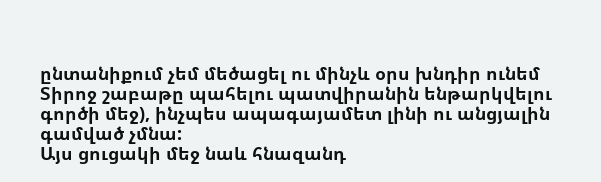ընտանիքում չեմ մեծացել ու մինչև օրս խնդիր ունեմ Տիրոջ շաբաթը պահելու պատվիրանին ենթարկվելու գործի մեջ), ինչպես ապագայամետ լինի ու անցյալին գամված չմնա:
Այս ցուցակի մեջ նաև հնազանդ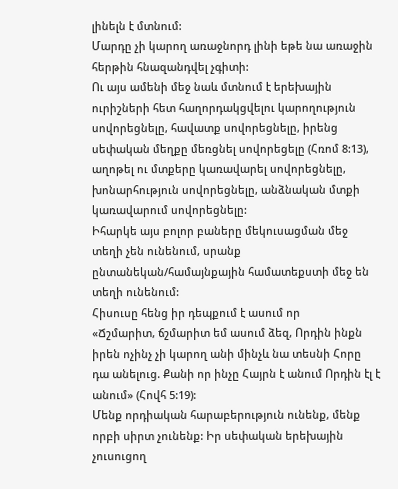լինելն է մտնում:
Մարդը չի կարող առաջնորդ լինի եթե նա առաջին հերթին հնազանդվել չգիտի:
Ու այս ամենի մեջ նաև մտնում է երեխային ուրիշների հետ հաղորդակցվելու կարողություն սովորեցնելը, հավատք սովորեցնելը, իրենց սեփական մեղքը մեռցնել սովորեցելը (Հռոմ 8:13), աղոթել ու մտքերը կառավարել սովորեցնելը, խոնարհություն սովորեցնելը, անձնական մտքի կառավարում սովորեցնելը:
Իհարկե այս բոլոր բաները մեկուսացման մեջ տեղի չեն ունենում, սրանք ընտանեկան/համայնքային համատեքստի մեջ են տեղի ունենում:
Հիսուսը հենց իր դեպքում է ասում որ
«Ճշմարիտ, ճշմարիտ եմ ասում ձեզ, Որդին ինքն իրեն ոչինչ չի կարող անի մինչև նա տեսնի Հորը դա անելուց. Քանի որ ինչը Հայրն է անում Որդին էլ է անում» (Հովհ 5:19):
Մենք որդիական հարաբերություն ունենք, մենք որբի սիրտ չունենք: Իր սեփական երեխային չուսուցող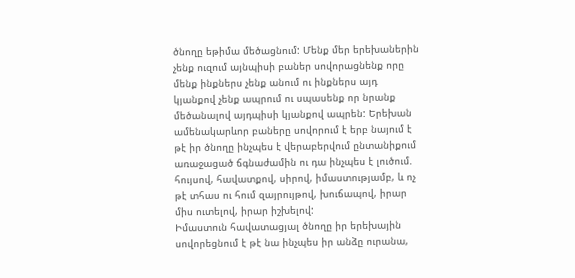ծնողը եթիմա մեծացնում: Մենք մեր երեխաներին չենք ուզում այնպիսի բաներ սովորացնենք որը մենք ինքներս չենք անում ու ինքներս այդ կյանքով չենք ապրում ու սպասենք որ նրանք մեծանալով այդպիսի կյանքով ապրեն: Երեխան ամենակարևոր բաները սովորում է երբ նայում է թէ իր ծնողը ինչպես է վերաբերվում ընտանիքում առաջացած ճգնաժամին ու դա ինչպես է լուծում. հույսով, հավատքով, սիրով, իմաստությամբ, և ոչ թէ տհաս ու հում զայրույթով, խուճապով, իրար միս ուտելով, իրար իշխելով:
Իմաստուն հավատացյալ ծնողը իր երեխային սովորեցնում է թէ նա ինչպես իր անձը ուրանա,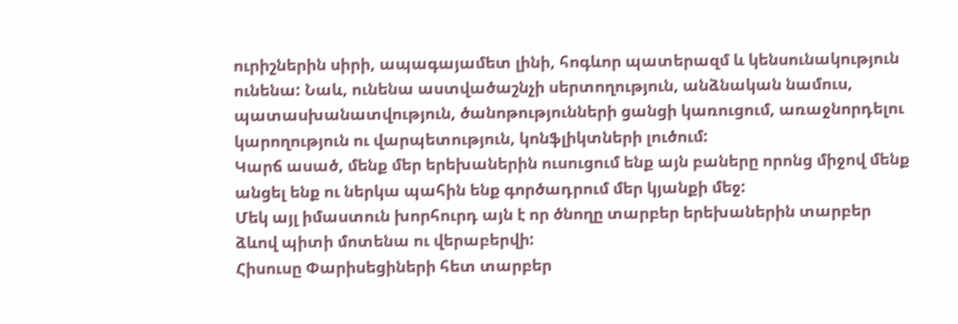ուրիշներին սիրի, ապագայամետ լինի, հոգևոր պատերազմ և կենսունակություն ունենա: Նաև, ունենա աստվածաշնչի սերտողություն, անձնական նամուս, պատասխանատվություն, ծանոթությունների ցանցի կառուցում, առաջնորդելու կարողություն ու վարպետություն, կոնֆլիկտների լուծում:
Կարճ ասած, մենք մեր երեխաներին ուսուցում ենք այն բաները որոնց միջով մենք անցել ենք ու ներկա պահին ենք գործադրում մեր կյանքի մեջ:
Մեկ այլ իմաստուն խորհուրդ այն է որ ծնողը տարբեր երեխաներին տարբեր ձևով պիտի մոտենա ու վերաբերվի:
Հիսուսը Փարիսեցիների հետ տարբեր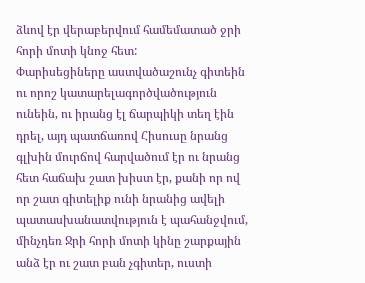ձևով էր վերաբերվում համեմատած ջրի հորի մոտի կնոջ հետ:
Փարիսեցիները աստվածաշունչ գիտեին ու որոշ կատարելագործվածություն ունեին, ու իրանց էլ ճարպիկի տեղ էին դրել, այդ պատճառով Հիսուսը նրանց գլխին մուրճով հարվածում էր ու նրանց հետ հաճախ շատ խիստ էր, քանի որ ով որ շատ գիտելիք ունի նրանից ավելի պատասխանատվություն է պահանջվում, մինչդեռ Ջրի հորի մոտի կինը շարքային անձ էր ու շատ բան չգիտեր, ուստի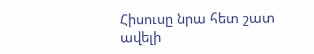Հիսուսը նրա հետ շատ ավելի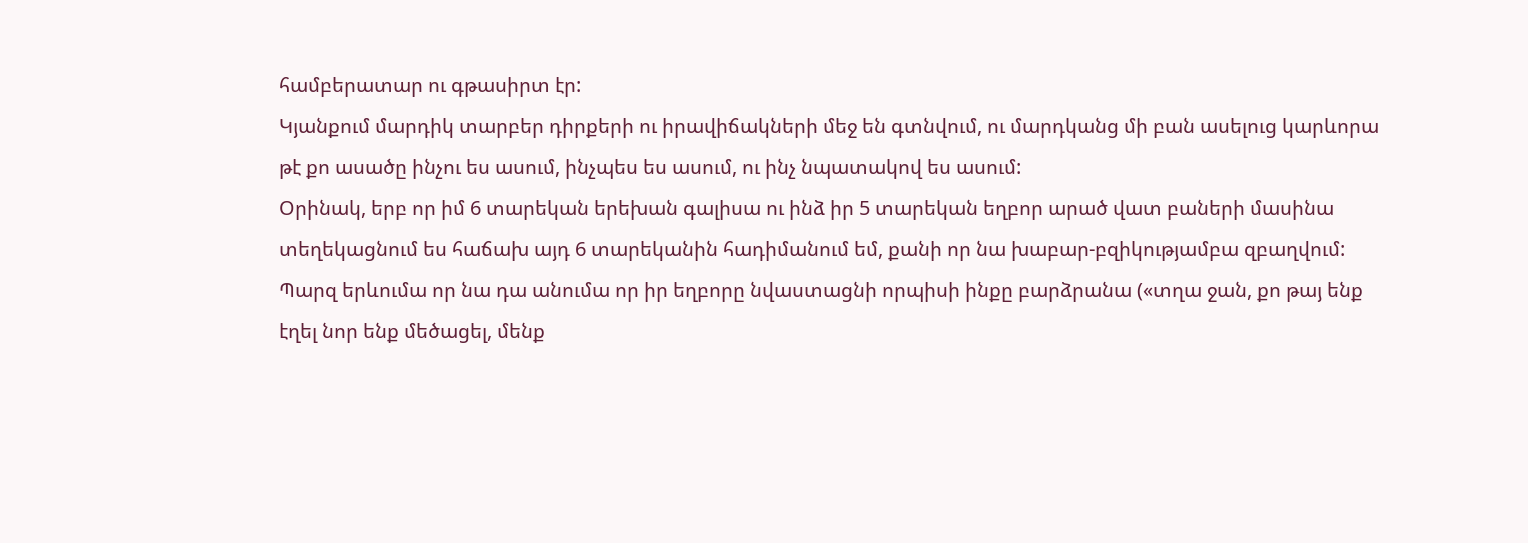համբերատար ու գթասիրտ էր:
Կյանքում մարդիկ տարբեր դիրքերի ու իրավիճակների մեջ են գտնվում, ու մարդկանց մի բան ասելուց կարևորա թէ քո ասածը ինչու ես ասում, ինչպես ես ասում, ու ինչ նպատակով ես ասում:
Օրինակ, երբ որ իմ 6 տարեկան երեխան գալիսա ու ինձ իր 5 տարեկան եղբոր արած վատ բաների մասինա տեղեկացնում ես հաճախ այդ 6 տարեկանին հադիմանում եմ, քանի որ նա խաբար-բզիկությամբա զբաղվում: Պարզ երևումա որ նա դա անումա որ իր եղբորը նվաստացնի որպիսի ինքը բարձրանա («տղա ջան, քո թայ ենք էղել նոր ենք մեծացել, մենք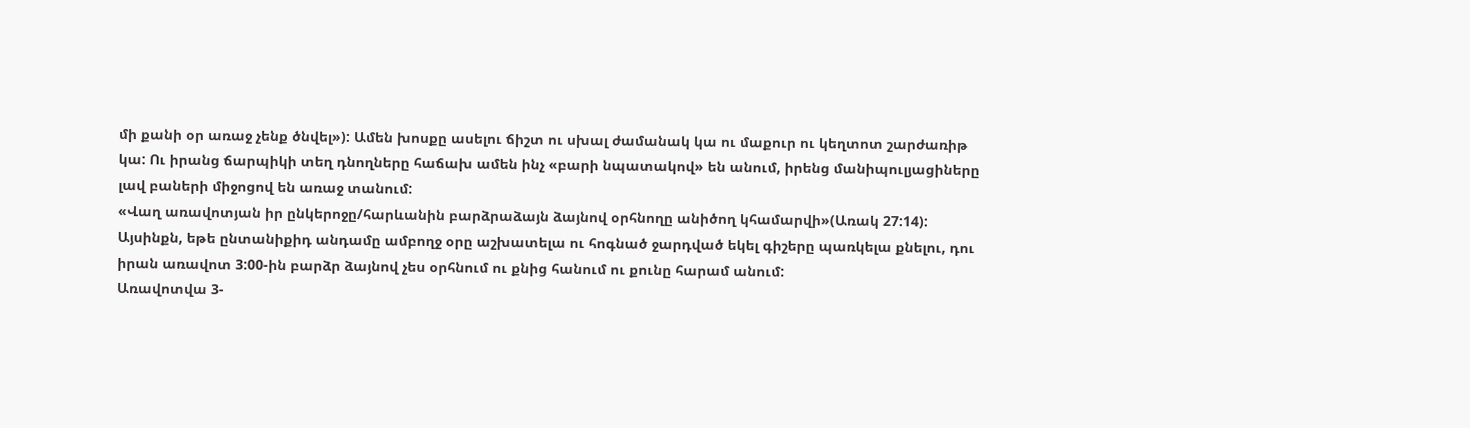մի քանի օր առաջ չենք ծնվել»): Ամեն խոսքը ասելու ճիշտ ու սխալ ժամանակ կա ու մաքուր ու կեղտոտ շարժառիթ կա: Ու իրանց ճարպիկի տեղ դնողները հաճախ ամեն ինչ «բարի նպատակով» են անում, իրենց մանիպուլյացիները լավ բաների միջոցով են առաջ տանում:
«Վաղ առավոտյան իր ընկերոջը/հարևանին բարձրաձայն ձայնով օրհնողը անիծող կհամարվի»(Առակ 27:14):
Այսինքն, եթե ընտանիքիդ անդամը ամբողջ օրը աշխատելա ու հոգնած ջարդված եկել գիշերը պառկելա քնելու, դու իրան առավոտ 3:00-ին բարձր ձայնով չես օրհնում ու քնից հանում ու քունը հարամ անում:
Առավոտվա 3-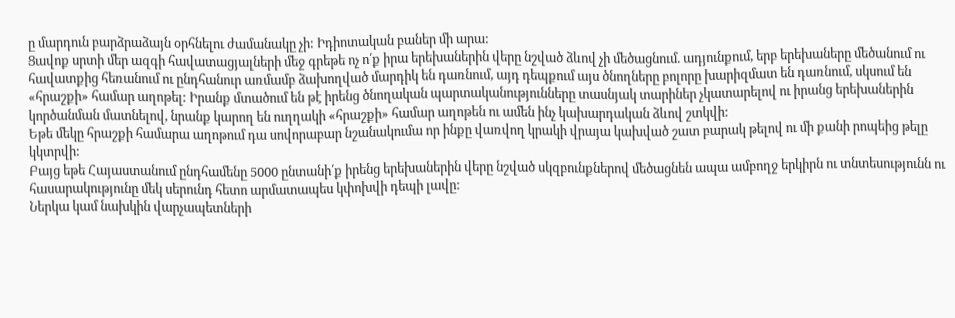ը մարդուն բարձրաձայն օրհնելու ժամանակը չի: Իդիոտական բաներ մի արա:
Ցավոք սրտի մեր ազգի հավատացյալների մեջ գրեթե ոչ ո՛ք իրա երեխաներին վերը նշված ձևով չի մեծացնում. ադյունքում, երբ երեխաները մեծանում ու հավատքից հեռանում ու ընդհանուր առմամբ ձախողված մարդիկ են դառնում, այդ դեպքում այս ծնողները բոլորը խարիզմատ են դառնում, սկսում են «հրաշքի» համար աղոթել: Իրանք մտածում են թէ իրենց ծնողական պարտականությունները տասնյակ տարիներ չկատարելով ու իրանց երեխաներին կործանման մատնելով, նրանք կարող են ուղղակի «հրաշքի» համար աղոթեն ու ամեն ինչ կախարդական ձևով շտկվի:
Եթե մեկը հրաշքի համարա աղոթում դա սովորաբար նշանակումա որ ինքը վառվող կրակի վրայա կախված շատ բարակ թելով ու մի քանի րոպեից թելը կկտրվի:
Բայց եթե Հայաստանում ընդհամենը 5000 ընտանի՛ք իրենց երեխաներին վերը նշված սկզբունքներով մեծացնեն ապա ամբողջ երկիրն ու տնտեսությունն ու հասարակությունը մեկ սերունդ հետո արմատապես կփոխվի դեպի լավը:
Ներկա կամ նախկին վարչապետների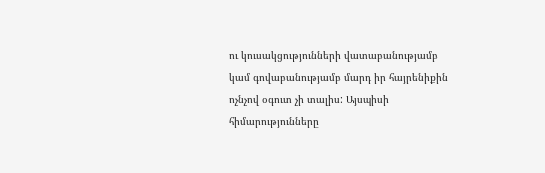ու կուսակցությունների վատաբանությամբ կամ գովաբանությամբ մարդ իր հայրենիքին ոչնչով օգուտ չի տալիս: Այսպիսի հիմարությունները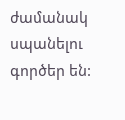ժամանակ սպանելու գործեր են: